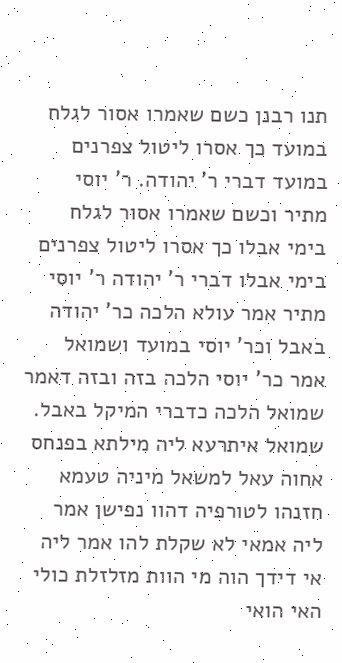תנו רבנן כשם שאמרו אסור לגלח במועד כך אסרו ליטול צפרנים במועד דברי ר' יהודה. ר' יוסי מתיר וכשם שאמרו אסור לגלח בימי אבלו כך אסרו ליטול צפרנים בימי אבלו דברי ר' יהודה ר' יוסי מתיר אמר עולא הלכה כר' יהודה באבל וכר' יוסי במועד ושמואל אמר כר' יוסי הלכה בזה ובזה דאמר שמואל הלכה כדברי המיקל באבל. שמואל איתרעא ליה מילתא בפנחס אחוה עאל למשאל מיניה טעמא חזנהו לטורפיה דהוו נפישן אמר ליה אמאי לא שקלת להו אמר ליה אי דידך הוה מי הוות מזלזלת כולי האי הואי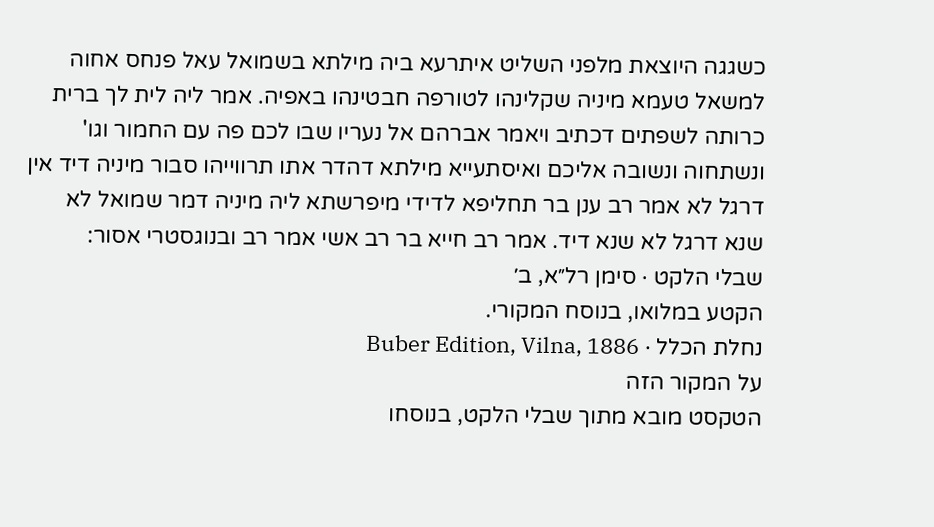כשגגה היוצאת מלפני השליט איתרעא ביה מילתא בשמואל עאל פנחס אחוה למשאל טעמא מיניה שקלינהו לטורפה חבטינהו באפיה. אמר ליה לית לך ברית כרותה לשפתים דכתיב ויאמר אברהם אל נעריו שבו לכם פה עם החמור וגו' ונשתחוה ונשובה אליכם ואיסתעייא מילתא דהדר אתו תרווייהו סבור מיניה דיד אין דרגל לא אמר רב ענן בר תחליפא לדידי מיפרשתא ליה מיניה דמר שמואל לא שנא דרגל לא שנא דיד. אמר רב חייא בר רב אשי אמר רב ובנוגסטרי אסור:
שבלי הלקט · סימן רל״א, ב׳
הקטע במלואו, בנוסח המקורי.
נחלת הכלל · Buber Edition, Vilna, 1886
על המקור הזה
הטקסט מובא מתוך שבלי הלקט, בנוסחו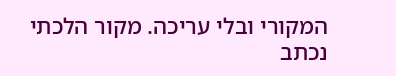המקורי ובלי עריכה. מקור הלכתי נכתב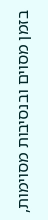בזמן מסוים ובנסיבות מסוימות,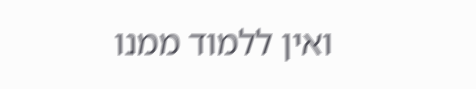ואין ללמוד ממנו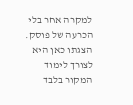למקרה אחר בלי הכרעה של פוסק. הצגתו כאן היא לצורך לימוד המקור בלבד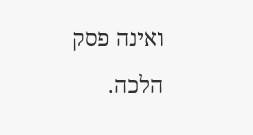ואינה פסק הלכה.